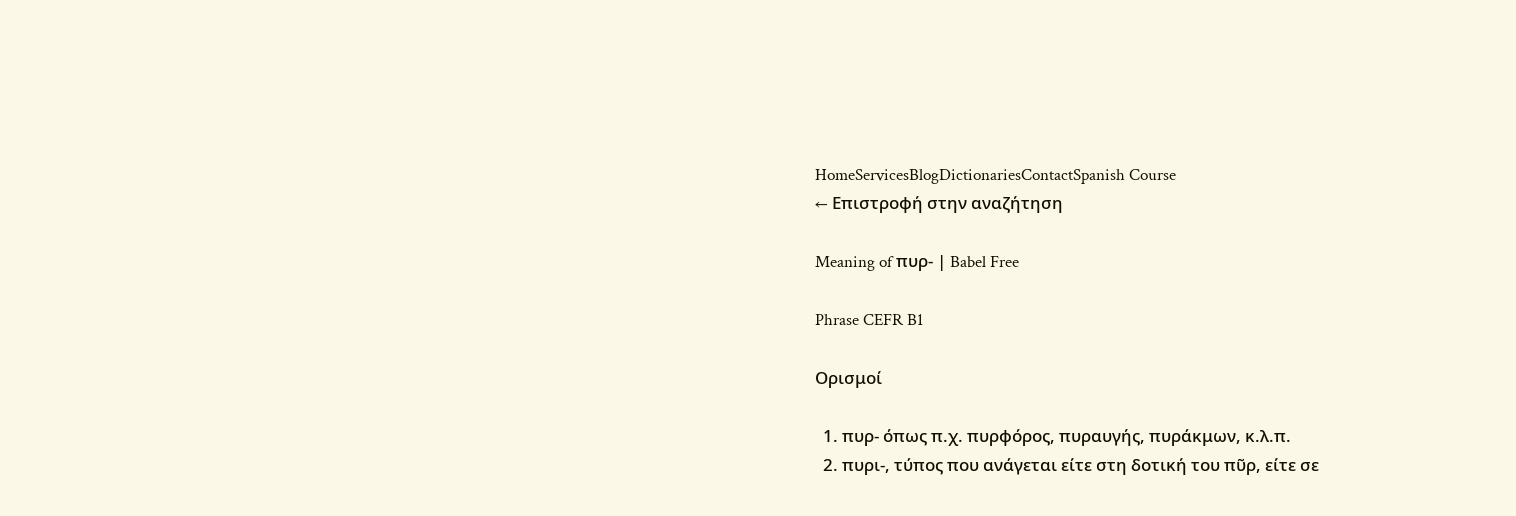HomeServicesBlogDictionariesContactSpanish Course
← Επιστροφή στην αναζήτηση

Meaning of πυρ- | Babel Free

Phrase CEFR B1

Ορισμοί

  1. πυρ- όπως π.χ. πυρφόρος, πυραυγής, πυράκμων, κ.λ.π.
  2. πυρι-, τύπος που ανάγεται είτε στη δοτική του πῦρ, είτε σε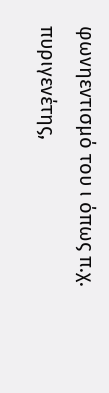φωνηεντισμό του ι όπως π.χ. πυριγενέτης,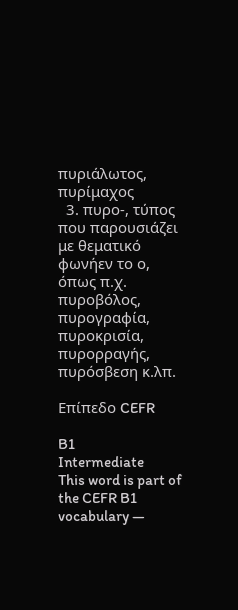πυριάλωτος, πυρίμαχος
  3. πυρο-, τύπος που παρουσιάζει με θεματικό φωνήεν το ο, όπως π.χ. πυροβόλος, πυρογραφία, πυροκρισία, πυρορραγής, πυρόσβεση κ.λπ.

Επίπεδο CEFR

B1
Intermediate
This word is part of the CEFR B1 vocabulary —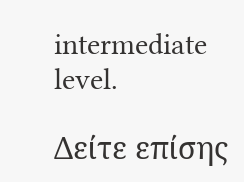intermediate level.

Δείτε επίσης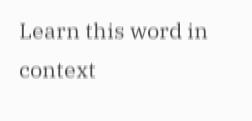Learn this word in context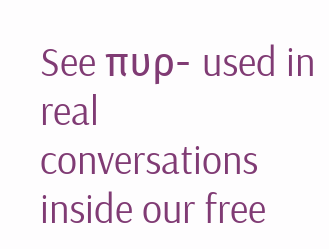See πυρ- used in real conversations inside our free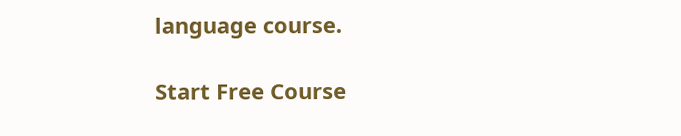language course.

Start Free Course